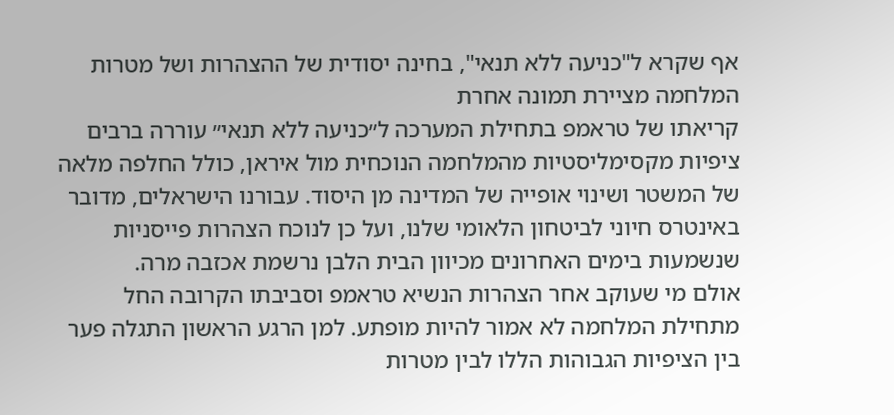אף שקרא ל"כניעה ללא תנאי", בחינה יסודית של ההצהרות ושל מטרות המלחמה מציירת תמונה אחרת
קריאתו של טראמפ בתחילת המערכה ל״כניעה ללא תנאי״ עוררה ברבים ציפיות מקסימליסטיות מהמלחמה הנוכחית מול איראן, כולל החלפה מלאה של המשטר ושינוי אופייה של המדינה מן היסוד. עבורנו הישראלים, מדובר באינטרס חיוני לביטחון הלאומי שלנו, ועל כן לנוכח הצהרות פייסניות שנשמעות בימים האחרונים מכיוון הבית הלבן נרשמת אכזבה מרה.
אולם מי שעוקב אחר הצהרות הנשיא טראמפ וסביבתו הקרובה החל מתחילת המלחמה לא אמור להיות מופתע. למן הרגע הראשון התגלה פער בין הציפיות הגבוהות הללו לבין מטרות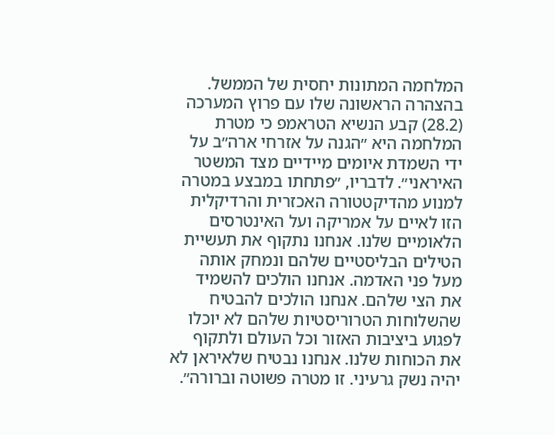המלחמה המתונות יחסית של הממשל.
בהצהרה הראשונה שלו עם פרוץ המערכה (28.2) קבע הנשיא הטראמפ כי מטרת המלחמה היא ״הגנה על אזרחי ארה״ב על ידי השמדת איומים מיידיים מצד המשטר האיראני״. לדבריו, ״פתחתו במבצע במטרה למנוע מהדיקטטורה האכזרית והרדיקלית הזו לאיים על אמריקה ועל האינטרסים הלאומיים שלנו. אנחנו נתקוף את תעשיית הטילים הבליסטיים שלהם ונמחק אותה מעל פני האדמה. אנחנו הולכים להשמיד את הצי שלהם. אנחנו הולכים להבטיח שהשלוחות הטרוריסטיות שלהם לא יוכלו לפגוע ביציבות האזור וכל העולם ולתקוף את הכוחות שלנו. אנחנו נבטיח שלאיראן לא יהיה נשק גרעיני. זו מטרה פשוטה וברורה״.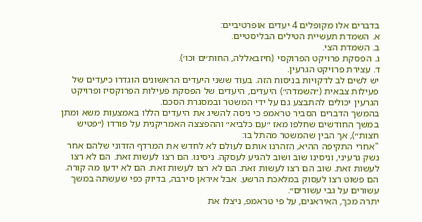בדברים אלו מקופלים 4 יעדים אופרטיביים:
א. השמדת תעשיית הטילים הבליסטיים.
ב. השמדת הצי.
ג. הפסקת פרויקט הפרוקסי (חיזבאללה, החות׳ים וכו׳).
ד. עצירת פרויקט הגרעין.
יש לשים לב לדקויות בניסוח הזה. בעוד ששני היעדים הראשונים הוגדרו כיעדים של פעילות צבאית (״השמדה״) היעדים, היעדים של הפסקת פעילות הפרוקסיז ופרויקט הגרעין יכולים להתבצע גם על ידי המשטר ובמסגרת הסכם.
בהמשך הדברים הסביר טראמפ כי ניסה להשיג את היעדים הללו באמצעות משא ומתן במשך החודשים שחלפו מאז ״עם כלביא״ וההפצצה האמריקנית על פורדו (״פטיש חצות״), אך הבין שהמשטר מהתל בו:
"אחרי התקיפה ההיא, הזהרנו אותם לעולם לא לחדש את המרדף הזדוני שלהם אחר נשק גרעיני, וניסינו שוב ושוב להגיע לעסקה. ניסינו. הם רצו לעשות זאת. הם לא רצו לעשות זאת. שוב הם רצו לעשות זאת. הם לא רצו לעשות זאת. הם לא ידעו מה קורה. הם פשוט רצו לעסוק במלאכת הרשע. אבל איראן סירבה, בדיוק כפי שעשתה במשך עשורים על גבי עשורים״.
יתרה מכך, האיראנים, על פי טראמפ, ניצלו את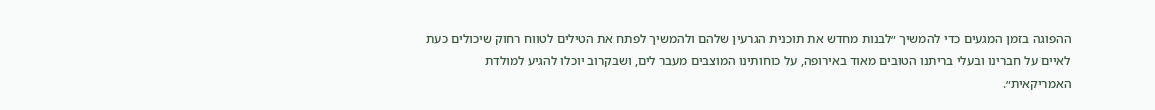ההפוגה בזמן המגעים כדי להמשיך ״לבנות מחדש את תוכנית הגרעין שלהם ולהמשיך לפתח את הטילים לטווח רחוק שיכולים כעת לאיים על חברינו ובעלי בריתנו הטובים מאוד באירופה, על כוחותינו המוצבים מעבר לים, ושבקרוב יוכלו להגיע למולדת האמריקאית״.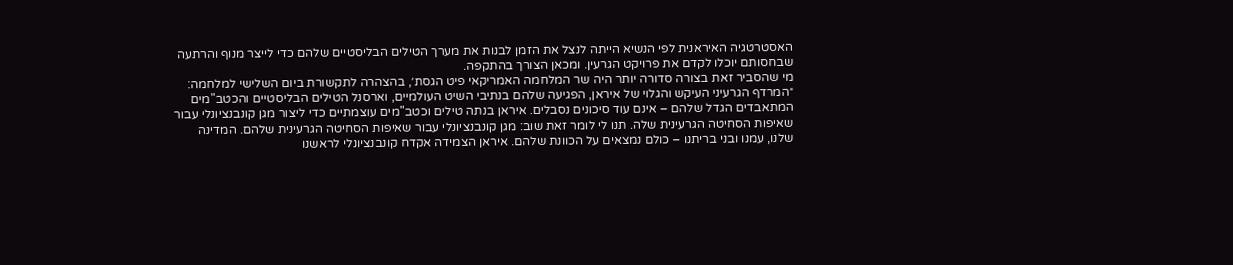האסטרטגיה האיראנית לפי הנשיא הייתה לנצל את הזמן לבנות את מערך הטילים הבליסטיים שלהם כדי לייצר מנוף והרתעה שבחסותם יוכלו לקדם את פרויקט הגרעין. ומכאן הצורך בהתקפה.
מי שהסביר זאת בצורה סדורה יותר היה שר המלחמה האמריקאי פיט הגסת׳, בהצהרה לתקשורת ביום השלישי למלחמה:
״המרדף הגרעיני העיקש והגלוי של איראן, הפגיעה שלהם בנתיבי השיט העולמיים, וארסנל הטילים הבליסטיים והכטב"מים המתאבדים הגדל שלהם – אינם עוד סיכונים נסבלים. איראן בנתה טילים וכטב"מים עוצמתיים כדי ליצור מגן קונבנציונלי עבור שאיפות הסחיטה הגרעינית שלה. תנו לי לומר זאת שוב: מגן קונבנציונלי עבור שאיפות הסחיטה הגרעינית שלהם. המדינה שלנו, עמנו ובני בריתנו – כולם נמצאים על הכוונת שלהם. איראן הצמידה אקדח קונבנציונלי לראשנו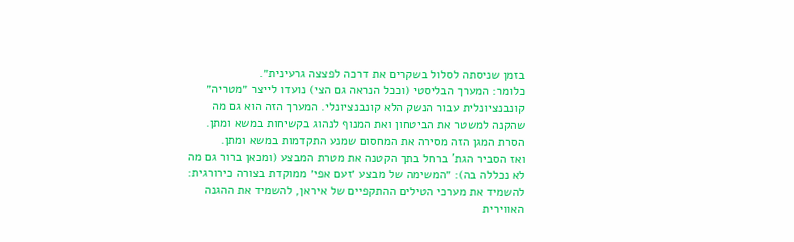בזמן שניסתה לסלול בשקרים את דרכה לפצצה גרעינית״.
כלומר: המערך הבליסטי (וככל הנראה גם הצי) נועדו לייצר ״מטריה״ קונבנציונלית עבור הנשק הלא קונבנציונלי. המערך הזה הוא גם מה שהקנה למשטר את הביטחון ואת המנוף לנהוג בקשיחות במשא ומתן. הסרת המגן הזה מסירה את המחסום שמנע התקדמות במשא ומתן.
ואז הסביר הגת' ברחל בתך הקטנה את מטרת המבצע (ומכאן ברור גם מה לא נכללה בה): ״המשימה של מבצע ׳זעם אפי׳ ממוקדת בצורה כירורגית: להשמיד את מערכי הטילים ההתקפיים של איראן, להשמיד את ההגנה האווירית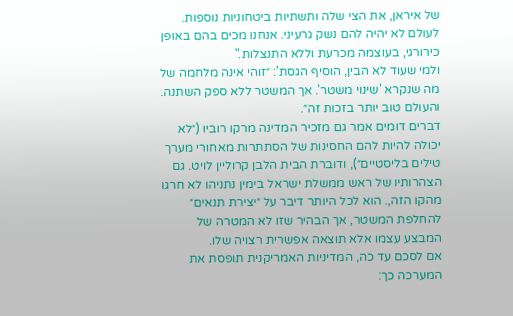של איראן, את הצי שלה ותשתיות ביטחוניות נוספות. לעולם לא יהיה להם נשק גרעיני. אנחנו מכים בהם באופן כירורגי, בעוצמה מכרעת וללא התנצלות."
ולמי שעוד לא הבין, הוסיף הגסת': ״זוהי אינה מלחמה של מה שנקרא 'שינוי משטר'. אך המשטר ללא ספק השתנה. והעולם טוב יותר בזכות זה״.
דברים דומים אמר גם מזכיר המדינה מרקו רוביו (״לא יכולה להיות להם החסינות של הסתתרות מאחורי מערך טילים בליסטיים״), ודוברת הבית הלבן קרוליין לויט. גם הצהרותיו של ראש ממשלת ישראל בימין נתניהו לא חרגו מהקו הזה,. הוא לכל היותר דיבר על ״יצירת תנאים״ להחלפת המשטר, אך הבהיר שזו לא המטרה של המבצע עצמו אלא תוצאה אפשרית רצויה שלו.
אם לסכם עד כה, המדיניות האמריקנית תופסת את המערכה כך: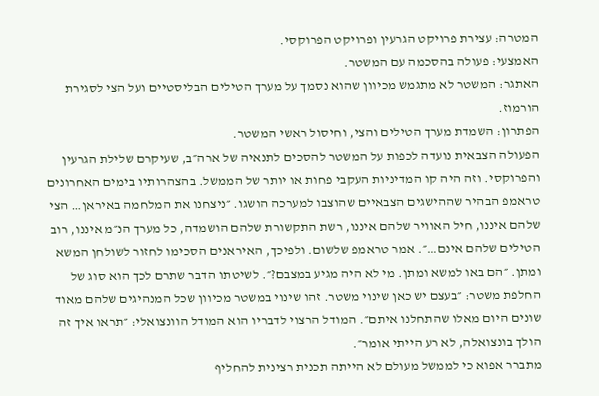המטרה: עצירת פרויקט הגרעין ופרויקט הפרוקסי.
האמצעי: פעולה בהסכמה עם המשטר.
האתגר: המשטר לא מתגמש מכיוון שהוא נסמך על מערך הטילים הבליסטיים ועל הצי לסגירת הורמוז.
הפתרון: השמדת מערך הטילים והצי, וחיסול ראשי המשטר.
הפעולה הצבאית נועדה לכפות על המשטר להסכים לתנאיה של ארה״ב, שעיקרם שלילת הגרעין והפרוקסי. וזה היה קו המדיניות העקבי פחות או יותר של הממשל. בהצהרותיו בימים האחרונים טראמפ הבהיר שההישגים הצבאיים שהוצבו למערכה הושגו. ״ניצחנו את המלחמה באיראן… הצי שלהם איננו, חיל האוויר שלהם איננו, רשת התקשורת שלהם הושמדה, כל מערך הנ״מ איננו, רוב הטילים שלהם אינם…״. אמר טראמפ שלשום. ולפיכך, האיראנים הסכימו לחזור לשולחן המשא ומתן. ״הם באו למשא ומתן. מי לא היה מגיע במצבם?״. לשיטתו הדבר שתרם לכך הוא סוג של החלפת משטר: ״בעצם יש כאן שינוי משטר. זהו שינוי במשטר מכיוון שכל המנהיגים שלהם מאוד שונים היום מאלו שהתחלנו איתם״. המודל הרצוי לדבריו הוא המודל הוונצואלי: ״תראו איך זה הולך בונצואלה, לא רע הייתי אומר״.
מתברר אפוא כי לממשל מעולם לא הייתה תכנית רצינית להחליף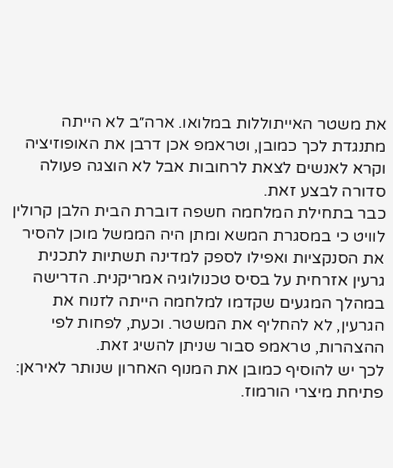את משטר האייתוללות במלואו. ארה״ב לא הייתה מתנגדת לכך כמובן, וטראמפ אכן דרבן את האופוזיציה וקרא לאנשים לצאת לרחובות אבל לא הוצגה פעולה סדורה לבצע זאת.
כבר בתחילת המלחמה חשפה דוברת הבית הלבן קרולין לוויט כי במסגרת המשא ומתן היה הממשל מוכן להסיר את הסנקציות ואפילו לספק למדינה תשתיות לתכנית גרעין אזרחית על בסיס טכנולוגיה אמריקנית. הדרישה במהלך המגעים שקדמו למלחמה הייתה לזנוח את הגרעין, לא להחליף את המשטר. וכעת, לפחות לפי ההצהרות, טראמפ סבור שניתן להשיג זאת.
לכך יש להוסיף כמובן את המנוף האחרון שנותר לאיראן: פתיחת מיצרי הורמוז.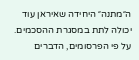ה״מתנה״ היחידה שאיראן עוד יכולה לתת במסגרת ההסכמים.
על פי הפרסומים, הדברים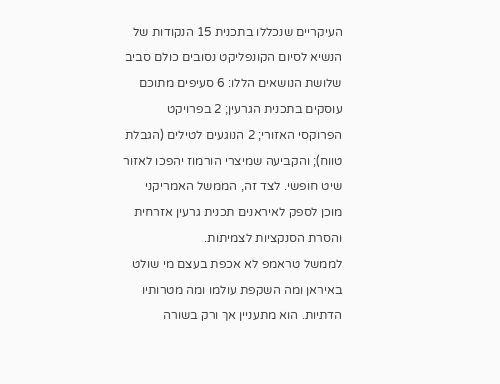העיקריים שנכללו בתכנית 15 הנקודות של הנשיא לסיום הקונפליקט נסובים כולם סביב שלושת הנושאים הללו: 6 סעיפים מתוכם עוסקים בתכנית הגרעין; 2 בפרויקט הפרוקסי האזורי; 2 הנוגעים לטילים (הגבלת טווח); והקביעה שמיצרי הורמוז יהפכו לאזור שיט חופשי. לצד זה, הממשל האמריקני מוכן לספק לאיראנים תכנית גרעין אזרחית והסרת הסנקציות לצמיתות.
לממשל טראמפ לא אכפת בעצם מי שולט באיראן ומה השקפת עולמו ומה מטרותיו הדתיות. הוא מתעניין אך ורק בשורה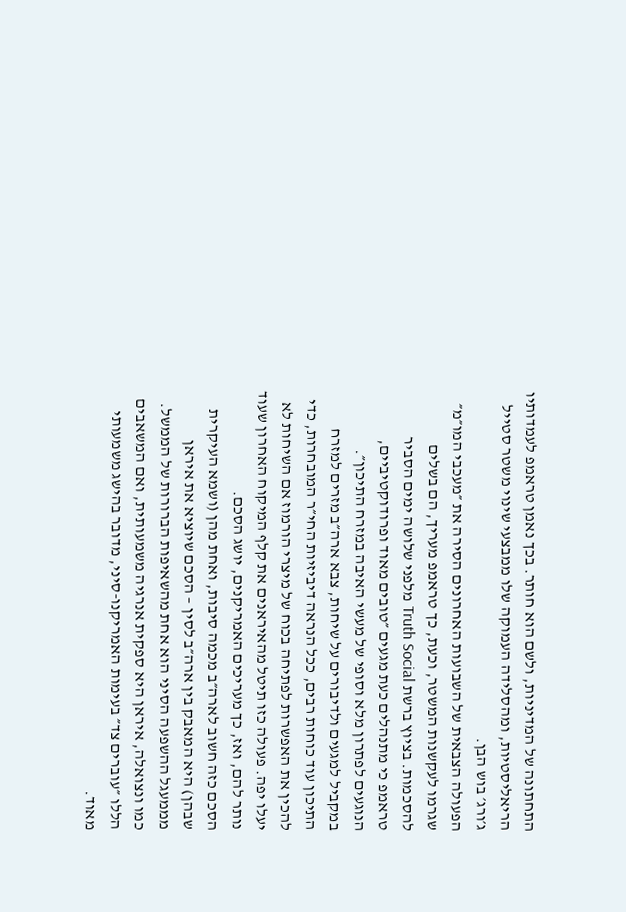התחתונה של המדיניות, ולשם הוא חותר. בכך נאמן טראמפ לעמדותיו הריאליסטיות, ומהסלידה העמוקה שלו ממבצעי שינוי משטר סטייל ג׳ורג׳ בוש הבן.
הפעולה הצבאית של השבועות האחרונים הסירה את ״מעכבי המו״מ״ שגרמו לעקשנות המשטר, וכעת, כך טראמפ מעריך, הם בשלים להסכמות. בציוץ ברשת Truth Social מלפני שלושה ימים הסביר טראמפ כי מתנהלים כעת מגעים ״טובים מאוד ופרודוקטיביים, הנוגעים לפתרון מלא וסופי של מעשי האיבה במזרח התיכון״.
במקביל למגעים ולדיבורים על שיחות, צבא ארה״ב מזרים למזרח התיכון עוד כוחות רבים, ככל הנראה דיביזיות החי״ר המובחרות, כדי להכין את האפשרות לפתיחה בכוח של מיצרי הורמוז אם השיחות לא יעלו יפה. פעולה כזו תיטל מהאיראנים את קלף המיקוח האחרון שעוד נותר להם, ואז, כך מעריכים האמריקנים, יושג הסכם.
הסכם כזה חשוב לארה״ב מכמה סיבות, ואחת מהן (ושמא העיקרית שבהן) היא המאבק בין ארה״ב לסין – הסכם שיוציא את איראן מממעגל ההשפעה הסיני הוא אחת מהשאיפות הברורות של הממשל. כמו ונצואלה, איראן היא ספקית אנרגיה משמעותית, ואם המשאבים הללו ״עוברים צד״ בעימות האמריקנו-סיני, מדובר בהישג משמעותי מאוד.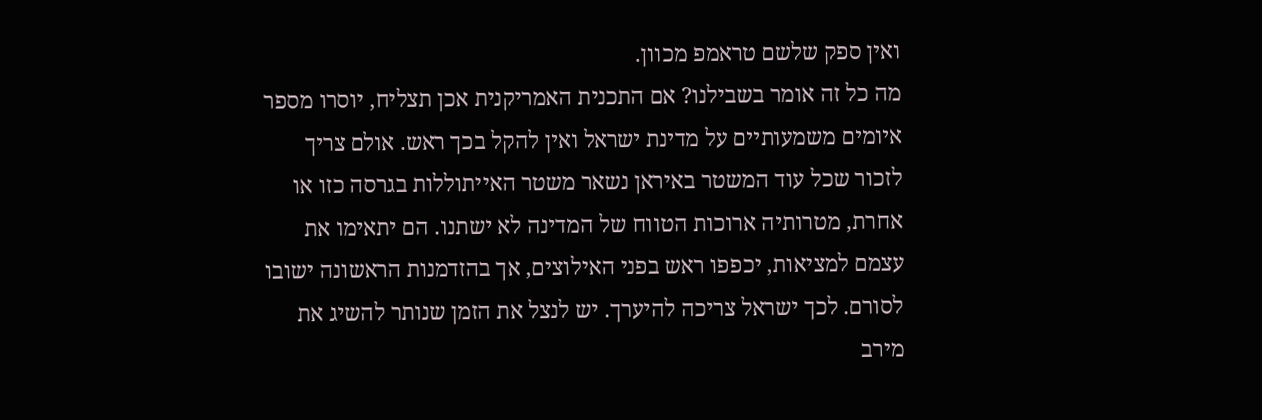ואין ספק שלשם טראמפ מכוון.
מה כל זה אומר בשבילנו? אם התכנית האמריקנית אכן תצליח, יוסרו מספר איומים משמעותיים על מדינת ישראל ואין להקל בכך ראש. אולם צריך לזכור שכל עוד המשטר באיראן נשאר משטר האייתוללות בגרסה כזו או אחרת, מטרותיה ארוכות הטווח של המדינה לא ישתנו. הם יתאימו את עצמם למציאות, יכפפו ראש בפני האילוצים, אך בהזדמנות הראשונה ישובו לסורם. לכך ישראל צריכה להיערך. יש לנצל את הזמן שנותר להשיג את מירב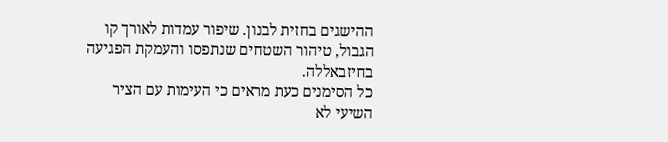ההישגים בחזית לבנון. שיפור עמדות לאורך קו הגבול, טיהור השטחים שנתפסו והעמקת הפגיעה בחיזבאללה.
כל הסימנים כעת מראים כי העימות עם הציר השיעי לא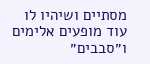מסתיים ושיהיו לו עוד מופעים אלימים ו״סבבים״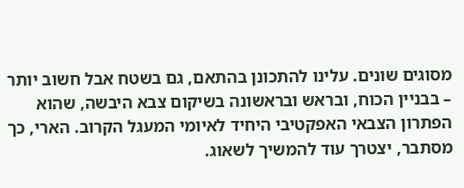מסוגים שונים. עלינו להתכונן בהתאם, גם בשטח אבל חשוב יותר – בבניין הכוח, ובראש ובראשונה בשיקום צבא היבשה, שהוא הפתרון הצבאי האפקטיבי היחיד לאיומי המעגל הקרוב. הארי, כך מסתבר, יצטרך עוד להמשיך לשאוג.